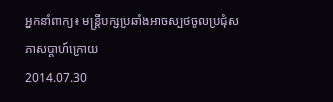អ្នកនាំពាក្យ៖ មន្ត្រីបក្សប្រឆាំងអាចស្បថចូលប្រជុំសភាសប្ដាហ៍ក្រោយ
2014.07.30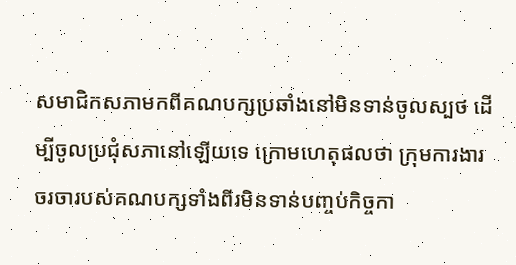សមាជិកសភាមកពីគណបក្សប្រឆាំងនៅមិនទាន់ចូលស្បថ ដើម្បីចូលប្រជុំសភានៅឡើយទេ ក្រោមហេតុផលថា ក្រុមការងារចរចារបស់គណបក្សទាំងពីរមិនទាន់បញ្ចប់កិច្ចកា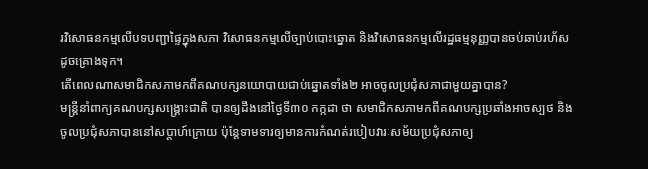រវិសោធនកម្មលើបទបញ្ជាផ្ទៃក្នុងសភា វិសោធនកម្មលើច្បាប់បោះឆ្នោត និងវិសោធនកម្មលើរដ្ឋធម្មនុញ្ញបានចប់ឆាប់រហ័សដូចគ្រោងទុក។
តើពេលណាសមាជិកសភាមកពីគណបក្សនយោបាយជាប់ឆ្នោតទាំង២ អាចចូលប្រជុំសភាជាមួយគ្នាបាន?
មន្ត្រីនាំពាក្យគណបក្សសង្គ្រោះជាតិ បានឲ្យដឹងនៅថ្ងៃទី៣០ កក្កដា ថា សមាជិកសភាមកពីគណបក្សប្រឆាំងអាចស្បថ និងចូលប្រជុំសភាបាននៅសប្ដាហ៍ក្រោយ ប៉ុន្តែទាមទារឲ្យមានការកំណត់របៀបវារៈសម័យប្រជុំសភាឲ្យ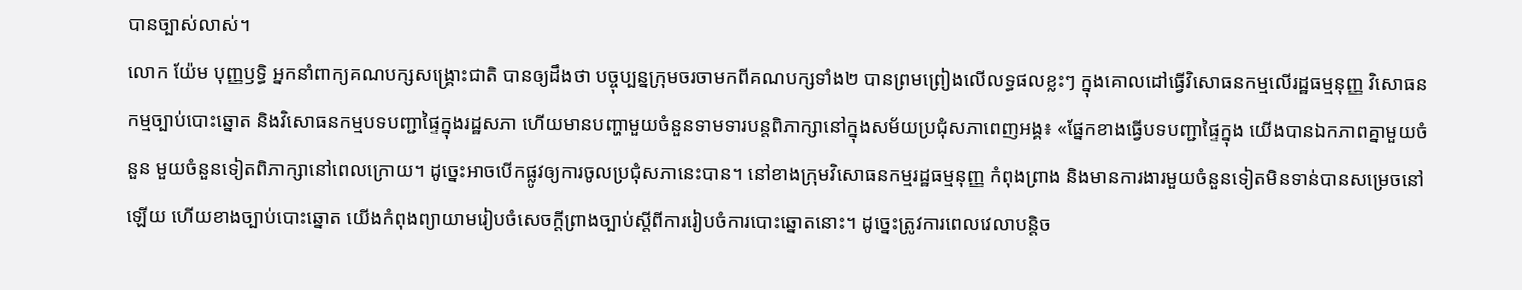បានច្បាស់លាស់។
លោក យ៉ែម បុញ្ញឫទ្ធិ អ្នកនាំពាក្យគណបក្សសង្គ្រោះជាតិ បានឲ្យដឹងថា បច្ចុប្បន្នក្រុមចរចាមកពីគណបក្សទាំង២ បានព្រមព្រៀងលើលទ្ធផលខ្លះៗ ក្នុងគោលដៅធ្វើវិសោធនកម្មលើរដ្ឋធម្មនុញ្ញ វិសោធនកម្មច្បាប់បោះឆ្នោត និងវិសោធនកម្មបទបញ្ជាផ្ទៃក្នុងរដ្ឋសភា ហើយមានបញ្ហាមួយចំនួនទាមទារបន្តពិភាក្សានៅក្នុងសម័យប្រជុំសភាពេញអង្គ៖ «ផ្នែកខាងធ្វើបទបញ្ជាផ្ទៃក្នុង យើងបានឯកភាពគ្នាមួយចំនួន មួយចំនួនទៀតពិភាក្សានៅពេលក្រោយ។ ដូច្នេះអាចបើកផ្លូវឲ្យការចូលប្រជុំសភានេះបាន។ នៅខាងក្រុមវិសោធនកម្មរដ្ឋធម្មនុញ្ញ កំពុងព្រាង និងមានការងារមួយចំនួនទៀតមិនទាន់បានសម្រេចនៅឡើយ ហើយខាងច្បាប់បោះឆ្នោត យើងកំពុងព្យាយាមរៀបចំសេចក្ដីព្រាងច្បាប់ស្ដីពីការរៀបចំការបោះឆ្នោតនោះ។ ដូច្នេះត្រូវការពេលវេលាបន្តិច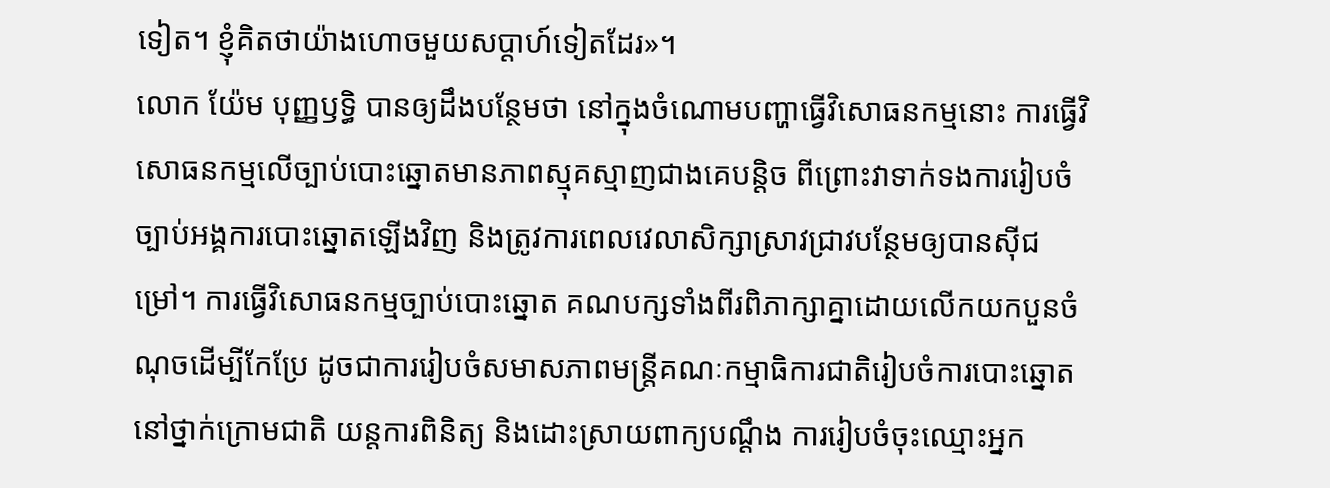ទៀត។ ខ្ញុំគិតថាយ៉ាងហោចមួយសប្ដាហ៍ទៀតដែរ»។
លោក យ៉ែម បុញ្ញឫទ្ធិ បានឲ្យដឹងបន្ថែមថា នៅក្នុងចំណោមបញ្ហាធ្វើវិសោធនកម្មនោះ ការធ្វើវិសោធនកម្មលើច្បាប់បោះឆ្នោតមានភាពស្មុគស្មាញជាងគេបន្តិច ពីព្រោះវាទាក់ទងការរៀបចំច្បាប់អង្គការបោះឆ្នោតឡើងវិញ និងត្រូវការពេលវេលាសិក្សាស្រាវជ្រាវបន្ថែមឲ្យបានស៊ីជម្រៅ។ ការធ្វើវិសោធនកម្មច្បាប់បោះឆ្នោត គណបក្សទាំងពីរពិភាក្សាគ្នាដោយលើកយកបួនចំណុចដើម្បីកែប្រែ ដូចជាការរៀបចំសមាសភាពមន្ត្រីគណៈកម្មាធិការជាតិរៀបចំការបោះឆ្នោតនៅថ្នាក់ក្រោមជាតិ យន្តការពិនិត្យ និងដោះស្រាយពាក្យបណ្ដឹង ការរៀបចំចុះឈ្មោះអ្នក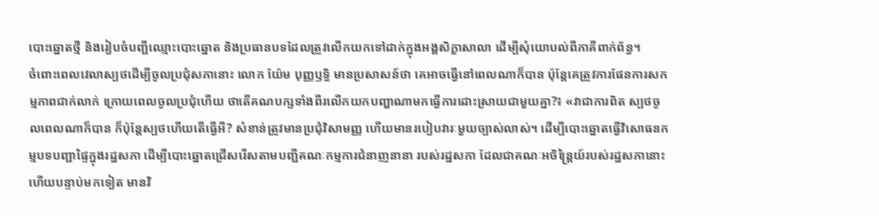បោះឆ្នោតថ្មី និងរៀបចំបញ្ជីឈ្មោះបោះឆ្នោត និងប្រធានបទដែលត្រូវលើកយកទៅដាក់ក្នុងអង្គសិក្ខាសាលា ដើម្បីសុំយោបល់ពីភាគីពាក់ព័ន្ធ។
ចំពោះពេលវេលាស្បថដើម្បីចូលប្រជុំសភានោះ លោក យ៉ែម បុញ្ញឫទ្ធិ មានប្រសាសន៍ថា គេអាចធ្វើនៅពេលណាក៏បាន ប៉ុន្តែគេត្រូវការផែនការសកម្មភាពជាក់លាក់ ក្រោយពេលចូលប្រជុំហើយ ថាតើគណបក្សទាំងពីរលើកយកបញ្ហាណាមកធ្វើការដោះស្រាយជាមួយគ្នា?៖ «វាជាការពិត ស្បថចូលពេលណាក៏បាន ក៏ប៉ុន្តែស្បថហើយតើធ្វើអី? សំខាន់ត្រូវមានប្រជុំវិសាមញ្ញ ហើយមានរបៀបវារៈមួយច្បាស់លាស់។ ដើម្បីបោះឆ្នោតធ្វើវិសោធនកម្មបទបញ្ជាផ្ទៃក្នុងរដ្ឋសភា ដើម្បីបោះឆ្នោតជ្រើសរើសតាមបញ្ជីគណៈកម្មការជំនាញនានា របស់រដ្ឋសភា ដែលជាគណៈអចិន្ត្រៃយ៍របស់រដ្ឋសភានោះ ហើយបន្ទាប់មកទៀត មានវិ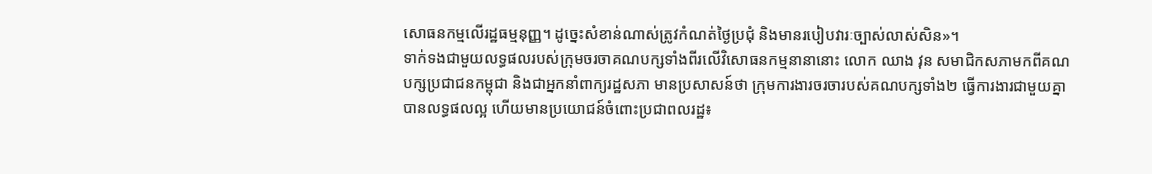សោធនកម្មលើរដ្ឋធម្មនុញ្ញ។ ដូច្នេះសំខាន់ណាស់ត្រូវកំណត់ថ្ងៃប្រជុំ និងមានរបៀបវារៈច្បាស់លាស់សិន»។
ទាក់ទងជាមួយលទ្ធផលរបស់ក្រុមចរចាគណបក្សទាំងពីរលើវិសោធនកម្មនានានោះ លោក ឈាង វុន សមាជិកសភាមកពីគណបក្សប្រជាជនកម្ពុជា និងជាអ្នកនាំពាក្យរដ្ឋសភា មានប្រសាសន៍ថា ក្រុមការងារចរចារបស់គណបក្សទាំង២ ធ្វើការងារជាមួយគ្នាបានលទ្ធផលល្អ ហើយមានប្រយោជន៍ចំពោះប្រជាពលរដ្ឋ៖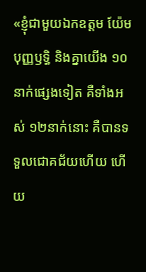«ខ្ញុំជាមួយឯកឧត្ដម យ៉ែម បុញ្ញឫទ្ធិ និងគ្នាយើង ១០នាក់ផ្សេងទៀត គឺទាំងអស់ ១២នាក់នោះ គឺបានទទួលជោគជ័យហើយ ហើយ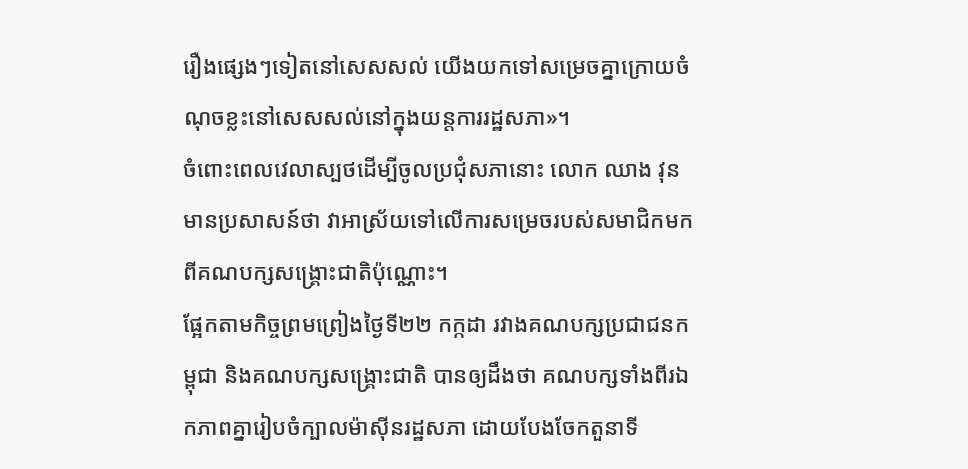រឿងផ្សេងៗទៀតនៅសេសសល់ យើងយកទៅសម្រេចគ្នាក្រោយចំណុចខ្លះនៅសេសសល់នៅក្នុងយន្តការរដ្ឋសភា»។
ចំពោះពេលវេលាស្បថដើម្បីចូលប្រជុំសភានោះ លោក ឈាង វុន មានប្រសាសន៍ថា វាអាស្រ័យទៅលើការសម្រេចរបស់សមាជិកមកពីគណបក្សសង្គ្រោះជាតិប៉ុណ្ណោះ។
ផ្អែកតាមកិច្ចព្រមព្រៀងថ្ងៃទី២២ កក្កដា រវាងគណបក្សប្រជាជនកម្ពុជា និងគណបក្សសង្គ្រោះជាតិ បានឲ្យដឹងថា គណបក្សទាំងពីរឯកភាពគ្នារៀបចំក្បាលម៉ាស៊ីនរដ្ឋសភា ដោយបែងចែកតួនាទី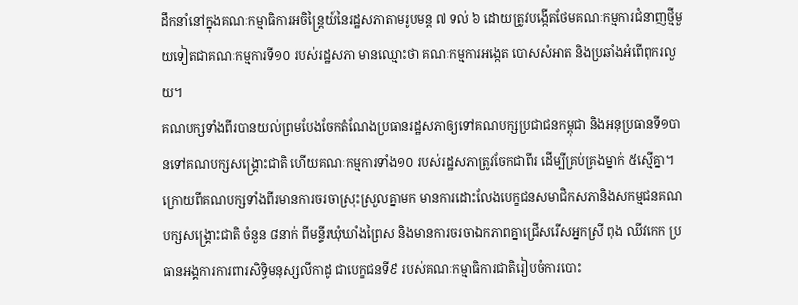ដឹកនាំនៅក្នុងគណៈកម្មាធិការអចិន្ត្រៃយ៍នៃរដ្ឋសភាតាមរូបមន្ត ៧ ទល់ ៦ ដោយត្រូវបង្កើតថែមគណៈកម្មការជំនាញថ្មីមួយទៀតជាគណៈកម្មការទី១០ របស់រដ្ឋសភា មានឈ្មោះថា គណៈកម្មការអង្កេត បោសសំអាត និងប្រឆាំងអំពើពុករលួយ។
គណបក្សទាំងពីរបានយល់ព្រមបែងចែកតំណែងប្រធានរដ្ឋសភាឲ្យទៅគណបក្សប្រជាជនកម្ពុជា និងអនុប្រធានទី១បានទៅគណបក្សសង្គ្រោះជាតិ ហើយគណៈកម្មការទាំង១០ របស់រដ្ឋសភាត្រូវចែកជាពីរ ដើម្បីគ្រប់គ្រងម្នាក់ ៥ស្មើគ្នា។ ក្រោយពីគណបក្សទាំងពីរមានការចរចាស្រុះស្រួលគ្នាមក មានការដោះលែងបេក្ខជនសមាជិកសភានិងសកម្មជនគណបក្សសង្គ្រោះជាតិ ចំនួន ៨នាក់ ពីមន្ទីរឃុំឃាំងព្រៃស និងមានការចរចាឯកភាពគ្នាជ្រើសរើសអ្នកស្រី ពុង ឈីវកេក ប្រធានអង្គការការពារសិទ្ធិមនុស្សលីកាដូ ជាបេក្ខជនទី៩ របស់គណៈកម្មាធិការជាតិរៀបចំការបោះ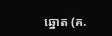ឆ្នោត (គ.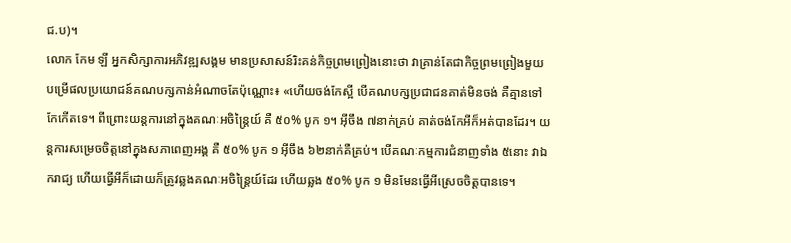ជ.ប)។
លោក កែម ឡី អ្នកសិក្សាការអភិវឌ្ឍសង្គម មានប្រសាសន៍រិះគន់កិច្ចព្រមព្រៀងនោះថា វាគ្រាន់តែជាកិច្ចព្រមព្រៀងមួយបម្រើផលប្រយោជន៍គណបក្សកាន់អំណាចតែប៉ុណ្ណោះ៖ «ហើយចង់កែស្អី បើគណបក្សប្រជាជនគាត់មិនចង់ គឺគ្មានទៅកែកើតទេ។ ពីព្រោះយន្តការនៅក្នុងគណៈអចិន្ត្រៃយ៍ គឺ ៥០% បូក ១។ អ៊ីចឹង ៧នាក់គ្រប់ គាត់ចង់កែអីក៏អត់បានដែរ។ យន្តការសម្រេចចិត្តនៅក្នុងសភាពេញអង្គ គឺ ៥០% បូក ១ អ៊ីចឹង ៦២នាក់គឺគ្រប់។ បើគណៈកម្មការជំនាញទាំង ៥នោះ វាឯករាជ្យ ហើយធ្វើអីក៏ដោយក៏ត្រូវឆ្លងគណៈអចិន្ត្រៃយ៍ដែរ ហើយឆ្លង ៥០% បូក ១ មិនមែនធ្វើអីស្រេចចិត្តបានទេ។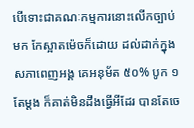បើទោះជាគណៈកម្មការនោះលើកច្បាប់មក កែស្អាតម៉េចក៏ដោយ ដល់ដាក់ក្នុងសភាពេញអង្គ គេអនុម័ត ៥០% បូក ១ តែម្តង ក៏គាត់មិនដឹងធ្វើអីដែរ បានតែចេ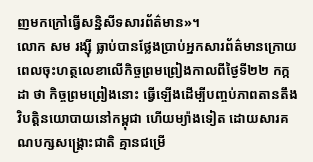ញមកក្រៅធ្វើសន្និសីទសារព័ត៌មាន»។
លោក សម រង្ស៊ី ធ្លាប់បានថ្លែងប្រាប់អ្នកសារព័ត៌មានក្រោយពេលចុះហត្ថលេខាលើកិច្ចព្រមព្រៀងកាលពីថ្ងៃទី២២ កក្កដា ថា កិច្ចព្រមព្រៀងនោះ ធ្វើឡើងដើម្បីបញ្ចប់ភាពតានតឹងវិបត្តិនយោបាយនៅកម្ពុជា ហើយម្យ៉ាងទៀត ដោយសារគណបក្សសង្គ្រោះជាតិ គ្មានជម្រើ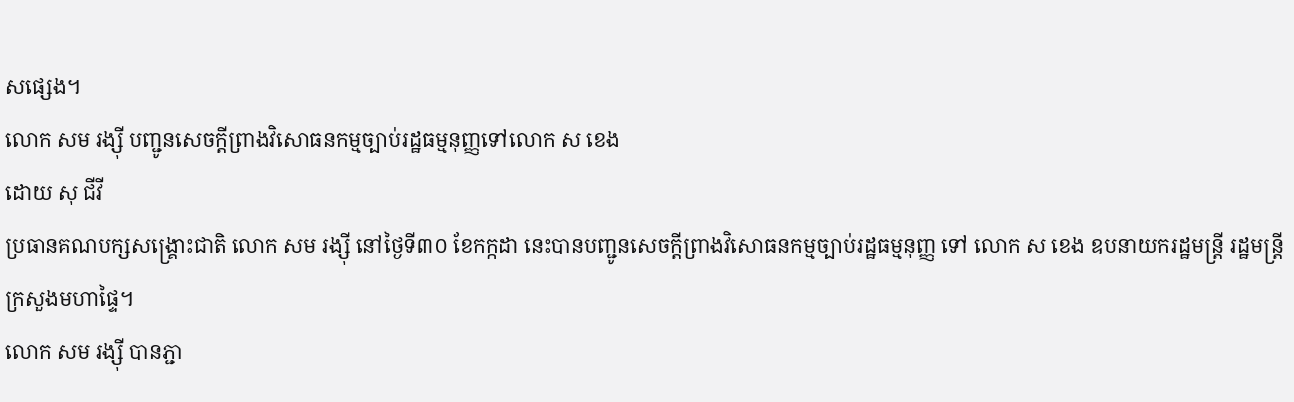សផ្សេង។
លោក សម រង្ស៊ី បញ្ជូនសេចក្ដីព្រាងវិសោធនកម្មច្បាប់រដ្ឋធម្មនុញ្ញទៅលោក ស ខេង
ដោយ សុ ជីវី
ប្រធានគណបក្សសង្គ្រោះជាតិ លោក សម រង្ស៊ី នៅថ្ងៃទី៣០ ខែកក្កដា នេះបានបញ្ជូនសេចក្ដីព្រាងវិសោធនកម្មច្បាប់រដ្ឋធម្មនុញ្ញ ទៅ លោក ស ខេង ឧបនាយករដ្ឋមន្ត្រី រដ្ឋមន្ត្រីក្រសួងមហាផ្ទៃ។
លោក សម រង្ស៊ី បានភ្ជា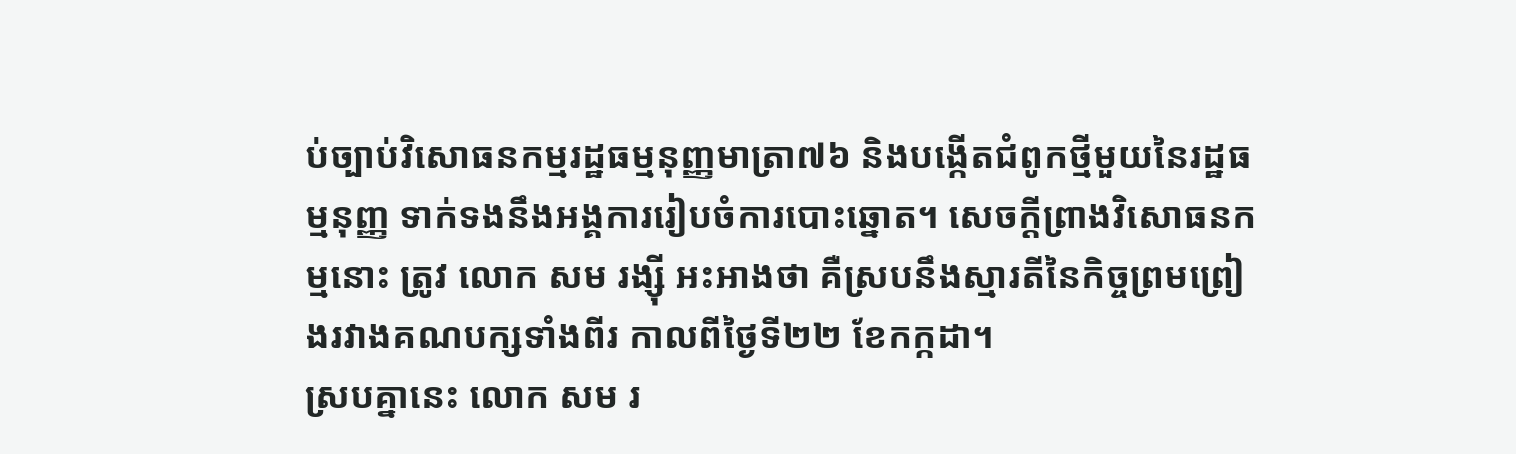ប់ច្បាប់វិសោធនកម្មរដ្ឋធម្មនុញ្ញមាត្រា៧៦ និងបង្កើតជំពូកថ្មីមួយនៃរដ្ឋធម្មនុញ្ញ ទាក់ទងនឹងអង្គការរៀបចំការបោះឆ្នោត។ សេចក្ដីព្រាងវិសោធនកម្មនោះ ត្រូវ លោក សម រង្ស៊ី អះអាងថា គឺស្របនឹងស្មារតីនៃកិច្ចព្រមព្រៀងរវាងគណបក្សទាំងពីរ កាលពីថ្ងៃទី២២ ខែកក្កដា។
ស្របគ្នានេះ លោក សម រ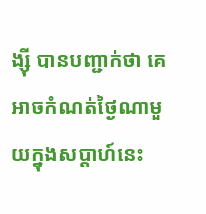ង្ស៊ី បានបញ្ជាក់ថា គេអាចកំណត់ថ្ងៃណាមួយក្នុងសប្ដាហ៍នេះ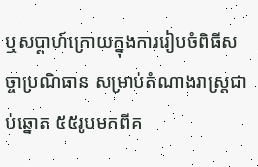ឬសប្ដាហ៍ក្រោយក្នុងការរៀបចំពិធីសច្ចាប្រណិធាន សម្រាប់តំណាងរាស្ត្រជាប់ឆ្នោត ៥៥រូបមកពីគ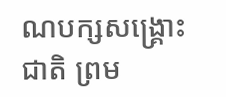ណបក្សសង្គ្រោះជាតិ ព្រម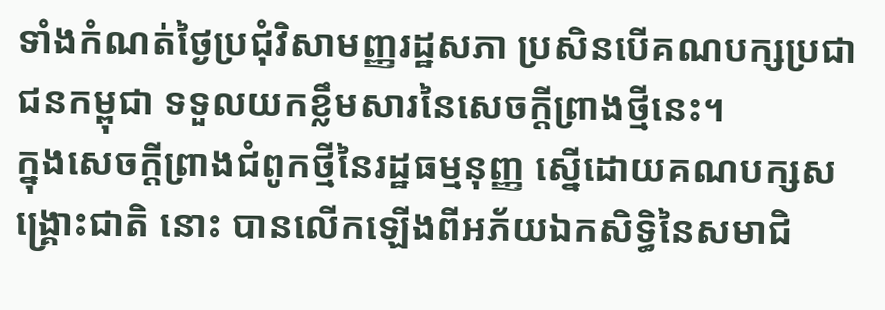ទាំងកំណត់ថ្ងៃប្រជុំវិសាមញ្ញរដ្ឋសភា ប្រសិនបើគណបក្សប្រជាជនកម្ពុជា ទទួលយកខ្លឹមសារនៃសេចក្ដីព្រាងថ្មីនេះ។
ក្នុងសេចក្ដីព្រាងជំពូកថ្មីនៃរដ្ឋធម្មនុញ្ញ ស្នើដោយគណបក្សសង្គ្រោះជាតិ នោះ បានលើកឡើងពីអភ័យឯកសិទ្ធិនៃសមាជិ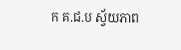ក គ.ជ.ប ស្វ័យភាព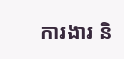ការងារ និ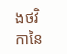ងថវិកានៃ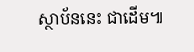ស្ថាប័ននេះ ជាដើម៕